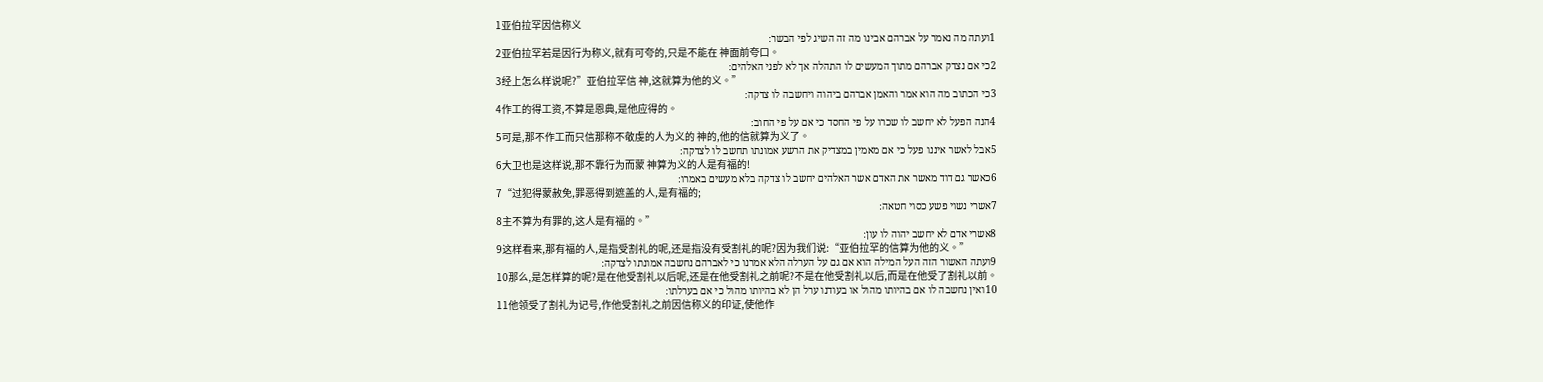1亚伯拉罕因信称义
1ועתה מה נאמר על אברהם אבינו מה זה השיג לפי הבשר׃
2亚伯拉罕若是因行为称义,就有可夸的,只是不能在 神面前夸口。
2כי אם נצדק אברהם מתוך המעשים לו התהלה אך לא לפני האלהים׃
3经上怎么样说呢?”亚伯拉罕信 神,这就算为他的义。”
3כי הכתוב מה הוא אמר והאמן אברהם ביהוה ויחשבה לו צדקה׃
4作工的得工资,不算是恩典,是他应得的。
4הנה הפעל לא יחשב לו שכרו על פי החסד כי אם על פי החוב׃
5可是,那不作工而只信那称不敬虔的人为义的 神的,他的信就算为义了。
5אבל לאשר איננו פעל כי אם מאמין במצדיק את הרשע אמונתו תחשב לו לצדקה׃
6大卫也是这样说,那不靠行为而蒙 神算为义的人是有福的!
6כאשר גם דוד מאשר את האדם אשר האלהים יחשב לו צדקה בלא מעשים באמרו׃
7“过犯得蒙赦免,罪恶得到遮盖的人,是有福的;
7אשרי נשוי פשע כסוי חטאה׃
8主不算为有罪的,这人是有福的。”
8אשרי אדם לא יחשב יהוה לו עון׃
9这样看来,那有福的人,是指受割礼的呢,还是指没有受割礼的呢?因为我们说:“亚伯拉罕的信算为他的义。”
9ועתה האשור הזה העל המילה הוא אם גם על הערלה הלא אמרנו כי לאברהם נחשבה אמונתו לצדקה׃
10那么,是怎样算的呢?是在他受割礼以后呢,还是在他受割礼之前呢?不是在他受割礼以后,而是在他受了割礼以前。
10ואין נחשבה לו אם בהיותו מהול או בעודנו ערל הן לא בהיותו מהול כי אם בערלתו׃
11他领受了割礼为记号,作他受割礼之前因信称义的印证,使他作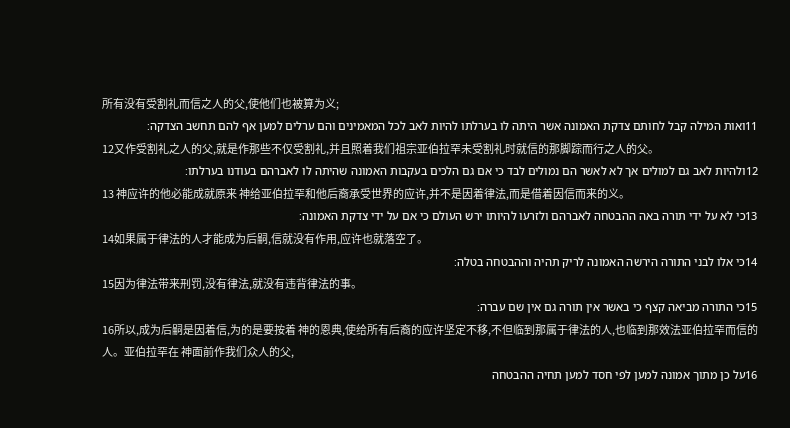所有没有受割礼而信之人的父,使他们也被算为义;
11ואות המילה קבל לחותם צדקת האמונה אשר היתה לו בערלתו להיות לאב לכל המאמינים והם ערלים למען אף להם תחשב הצדקה׃
12又作受割礼之人的父,就是作那些不仅受割礼,并且照着我们祖宗亚伯拉罕未受割礼时就信的那脚踪而行之人的父。
12ולהיות לאב גם למולים אך לא לאשר הם נמולים לבד כי אם גם הלכים בעקבות האמונה שהיתה לו לאברהם בעודנו בערלתו׃
13 神应许的他必能成就原来 神给亚伯拉罕和他后裔承受世界的应许,并不是因着律法,而是借着因信而来的义。
13כי לא על ידי תורה באה ההבטחה לאברהם ולזרעו להיותו ירש העולם כי אם על ידי צדקת האמונה׃
14如果属于律法的人才能成为后嗣,信就没有作用,应许也就落空了。
14כי אלו לבני התורה הירשה האמונה לריק תהיה וההבטחה בטלה׃
15因为律法带来刑罚,没有律法,就没有违背律法的事。
15כי התורה מביאה קצף כי באשר אין תורה גם אין שם עברה׃
16所以,成为后嗣是因着信,为的是要按着 神的恩典,使给所有后裔的应许坚定不移,不但临到那属于律法的人,也临到那效法亚伯拉罕而信的人。亚伯拉罕在 神面前作我们众人的父,
16על כן מתוך אמונה למען לפי חסד למען תחיה ההבטחה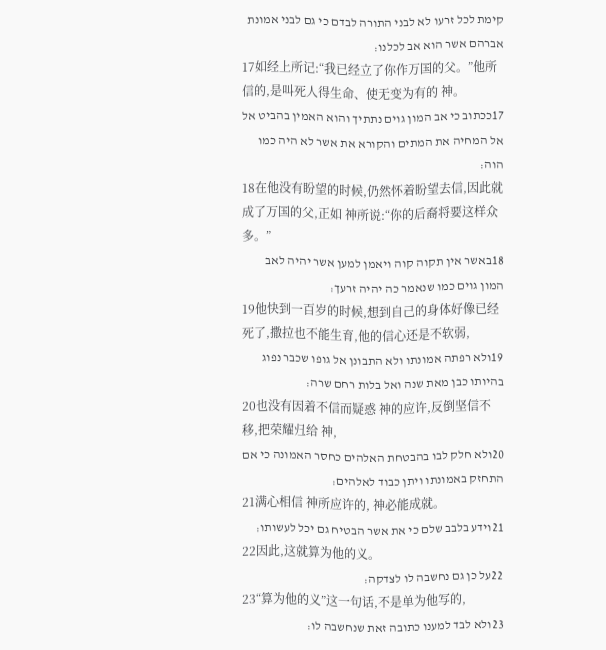קימת לכל זרעו לא לבני התורה לבדם כי גם לבני אמונת אברהם אשר הוא אב לכלנו׃
17如经上所记:“我已经立了你作万国的父。”他所信的,是叫死人得生命、使无变为有的 神。
17ככתוב כי אב המון גוים נתתיך והוא האמין בהביט אל אל המחיה את המתים והקורא את אשר לא היה כמו הוה׃
18在他没有盼望的时候,仍然怀着盼望去信,因此就成了万国的父,正如 神所说:“你的后裔将要这样众多。”
18באשר אין תקוה קוה ויאמן למען אשר יהיה לאב המון גוים כמו שנאמר כה יהיה זרעך׃
19他快到一百岁的时候,想到自己的身体好像已经死了,撒拉也不能生育,他的信心还是不软弱,
19ולא רפתה אמונתו ולא התבונן אל גופו שכבר נפוג בהיותו כבן מאת שנה ואל בלות רחם שרה׃
20也没有因着不信而疑惑 神的应许,反倒坚信不移,把荣耀归给 神,
20ולא חלק לבו בהבטחת האלהים כחסר האמונה כי אם התחזק באמונתו ויתן כבוד לאלהים׃
21满心相信 神所应许的, 神必能成就。
21וידע בלבב שלם כי את אשר הבטיח גם יכל לעשותו׃
22因此,这就算为他的义。
22על כן גם נחשבה לו לצדקה׃
23“算为他的义”这一句话,不是单为他写的,
23ולא לבד למענו כתובה זאת שנחשבה לו׃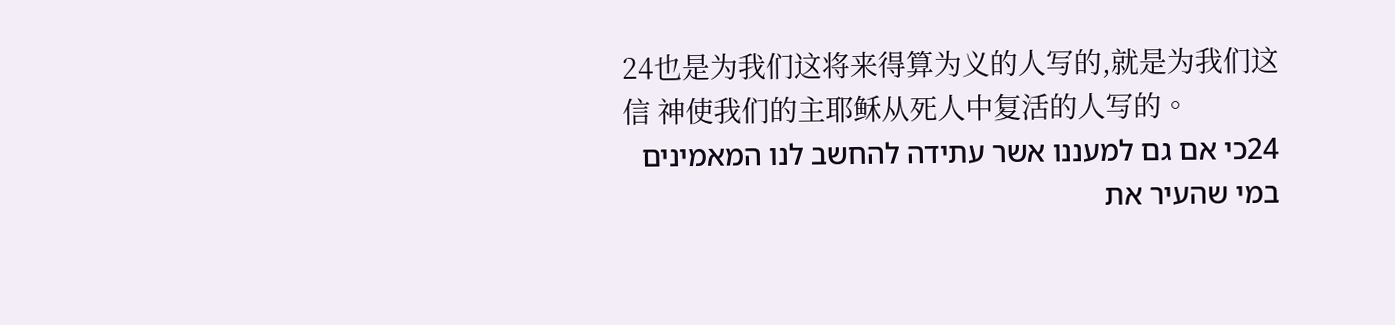24也是为我们这将来得算为义的人写的,就是为我们这信 神使我们的主耶稣从死人中复活的人写的。
24כי אם גם למעננו אשר עתידה להחשב לנו המאמינים במי שהעיר את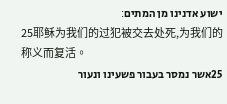ישוע אדנינו מן המתים׃
25耶稣为我们的过犯被交去处死,为我们的称义而复活。
25אשר נמסר בעבור פשעינו ונעור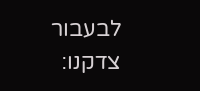לבעבור צדקנו׃